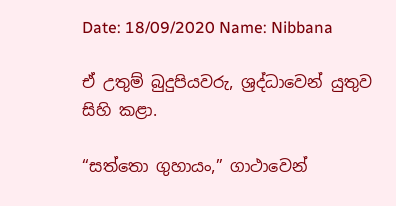Date: 18/09/2020 Name: Nibbana

ඒ උතුම් බුදුපියවරු, ශ්‍රද්ධාවෙන් යුතුව සිහි කළා.

“සත්තො ගුහායං,” ගාථාවෙන්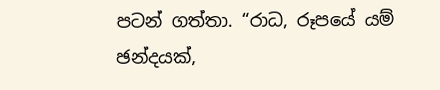පටන් ගත්තා. “රාධ, රූපයේ යම් ඡන්දයක්,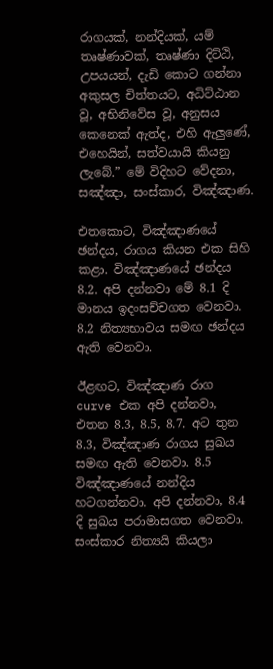රාගයක්, නන්දියක්, යම් තෘෂ්ණාවක්, තෘෂ්ණා දිට්ඨි, උපයයන්, දැඩි කොට ගන්නා අකුසල චිත්තයට, අධිට්ඨාන වූ, අභිනිවේස වූ, අනුසය කෙනෙක් ඇත්ද, එහි ඇලුණේ, එහෙයින්, සත්වයායි කියනු ලැබේ.” මේ විදිහට වේදනා, සඤ්ඤා, සංස්කාර, විඤ්ඤාණ.

එතකොට, විඤ්ඤාණයේ ඡන්දය, රාගය කියන එක සිහි කළා. විඤ්ඤාණයේ ඡන්දය 8.2. අපි දන්නවා මේ 8.1 දි මානය ඉදංසච්චගත වෙනවා. 8.2 නිත්‍යභාවය සමඟ ඡන්දය ඇති වෙනවා.

ඊළඟට, විඤ්ඤාණ රාග curve එක අපි දන්නවා, එතන 8.3, 8.5, 8.7. අට තුන 8.3, විඤ්ඤාණ රාගය සුඛය සමඟ ඇති වෙනවා. 8.5 විඤ්ඤාණයේ නන්දිය හටගන්නවා. අපි දන්නවා, 8.4 දි සුඛය පරාමාසගත වෙනවා. සංස්කාර නිත්‍යයි කියලා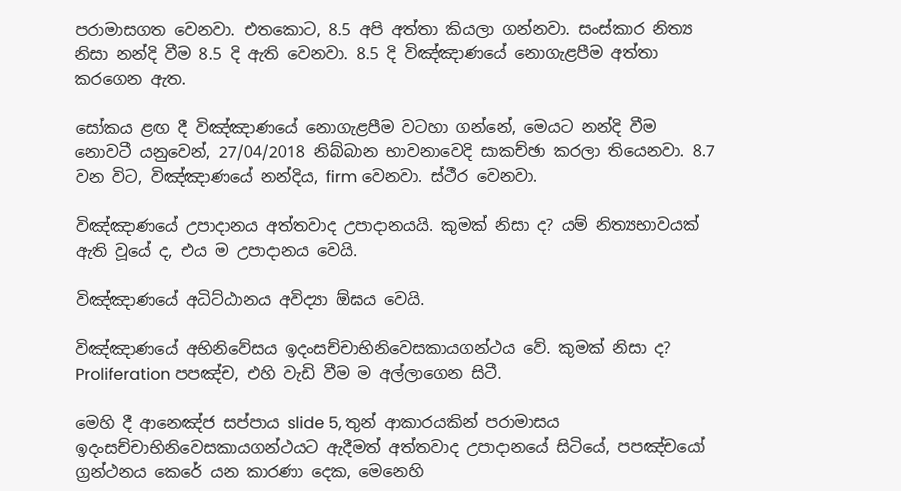පරාමාසගත වෙනවා. එතකොට, 8.5 අපි අත්තා කියලා ගන්නවා. සංස්කාර නිත්‍ය නිසා නන්දි වීම 8.5 දි ඇති වෙනවා. 8.5 දි විඤ්ඤාණයේ නොගැළපීම අත්තා කරගෙන ඇත.

සෝකය ළඟ දී විඤ්ඤාණයේ නොගැළපීම වටහා ගන්නේ, මෙයට නන්දි වීම නොවටී යනුවෙන්, 27/04/2018 නිබ්බාන භාවනාවෙදි සාකච්ඡා කරලා තියෙනවා. 8.7 වන විට, විඤ්ඤාණයේ නන්දිය, firm වෙනවා. ස්ථීර වෙනවා.

විඤ්ඤාණයේ උපාදානය අත්තවාද උපාදානයයි. කුමක් නිසා ද? යම් නිත්‍යභාවයක් ඇති වූයේ ද, එය ම උපාදානය වෙයි.

විඤ්ඤාණයේ අධිට්ඨානය අවිද්‍යා ඕඝය වෙයි.

විඤ්ඤාණයේ අභිනිවේසය ඉදංසච්චාභිනිවෙසකායගන්ථය වේ. කුමක් නිසා ද? Proliferation පපඤ්ච, එහි වැඩි වීම ම අල්ලාගෙන සිටී.

මෙහි දී ආනෙඤ්ජ සප්පාය slide 5, තුන් ආකාරයකින් පරාමාසය ඉදංසච්චාභිනිවෙසකායගන්ථයට ඇදීමත් අත්තවාද උපාදානයේ සිටියේ, පපඤ්චයෝ ග්‍රන්ථනය කෙරේ යන කාරණා දෙක, මෙනෙහි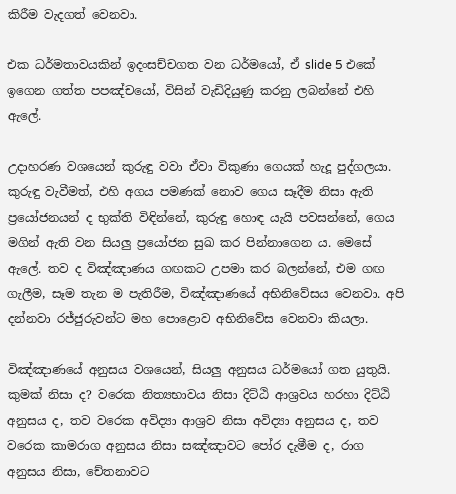කිරීම වැදගත් වෙනවා.

එක ධර්මතාවයකින් ඉදංසච්චගත වන ධර්මයෝ, ඒ slide 5 එකේ ඉගෙන ගත්ත පපඤ්චයෝ, විසින් වැඩිදියුණු කරනු ලබන්නේ එහි ඇලේ.

උදාහරණ වශයෙන් කුරුඳු වවා ඒවා විකුණා ගෙයක් හැදූ පුද්ගලයා. කුරුඳු වැවීමත්, එහි අගය පමණක් නොව ගෙය සෑදීම නිසා ඇති ප්‍රයෝජනයන් ද භුක්ති විඳින්නේ, කුරුඳු හොඳ යැයි පවසන්නේ, ගෙය මගින් ඇති වන සියලු ප්‍රයෝජන සුඛ කර පින්නාගෙන ය. මෙසේ ඇලේ. තව ද විඤ්ඤාණය ගඟකට උපමා කර බලන්නේ, එම ගඟ ගැලීම, සෑම තැන ම පැතිරීම, විඤ්ඤාණයේ අභිනිවේසය වෙනවා. අපි දන්නවා රජ්ජුරුවන්ට මහ පොළොව අභිනිවේස වෙනවා කියලා.

විඤ්ඤාණයේ අනුසය වශයෙන්, සියලු අනුසය ධර්මයෝ ගත යුතුයි. කුමක් නිසා ද? වරෙක නිත්‍යභාවය නිසා දිට්ඨි ආශ්‍රවය හරහා දිට්ඨි අනුසය ද, තව වරෙක අවිද්‍යා ආශ්‍රව නිසා අවිද්‍යා අනුසය ද, තව වරෙක කාමරාග අනුසය නිසා සඤ්ඤාවට පෝර දැමීම ද, රාග අනුසය නිසා, චේතනාවට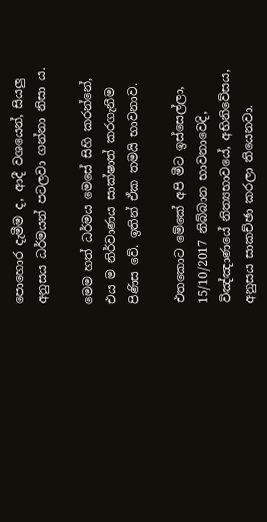පොහොර දැමීම ද, ආදී වශයෙන්, සියලු අනුසය ධර්මයන් පටලවා ගන්නා නිසා ය.

මෙම හත් ධර්මය මෙසේ සිහි කරන්නේ, එය ම නිර්වාණය සාක්ෂාත් කරගැනීම පිණිස වේ. ඉතින් ඒක තමයි භාවනාව.

එතකොට මේකේ අපි මීට ඉස්සෙල්ලා, 15/10/2017 නිබ්බාන භාවනාවෙදි, විඤ්ඤාණයේ නිත්‍යභාවයේ, අභිනිවේසය, අනුසය සාකච්ඡා කරලා තියෙනවා.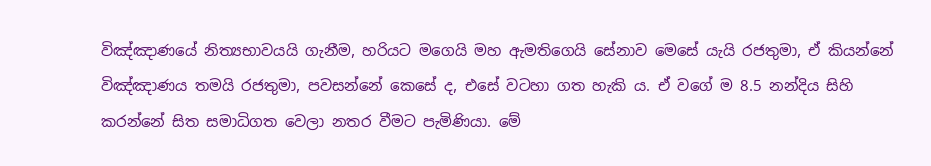විඤ්ඤාණයේ නිත්‍යභාවයයි ගැනීම, හරියට මගෙයි මහ ඇමතිගෙයි සේනාව මෙසේ යැයි රජතුමා, ඒ කියන්නේ විඤ්ඤාණය තමයි රජතුමා, පවසන්නේ කෙසේ ද, එසේ වටහා ගත හැකි ය. ඒ වගේ ම 8.5 නන්දිය සිහි කරන්නේ සිත සමාධිගත වෙලා නතර වීමට පැමිණියා. මේ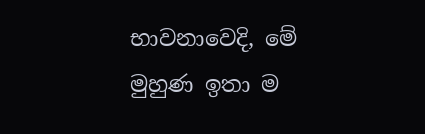භාවනාවෙදි, මේ මුහුණ ඉතා ම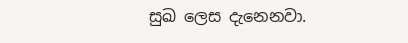සුඛ ලෙස දැනෙනවා.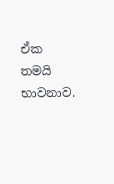ඒක තමයි භාවනාව.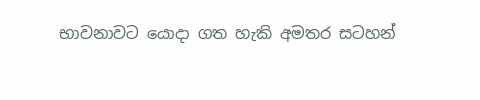භාවනාවට යොදා ගත හැකි අමතර සටහන්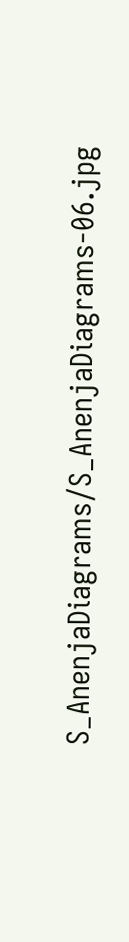S_AnenjaDiagrams/S_AnenjaDiagrams-06.jpg